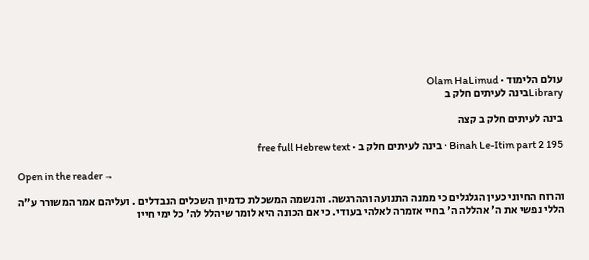עולם הלימוד · Olam HaLimud
Libraryבינה לעיתים חלק ב

בינה לעיתים חלק ב קצה

Binah Le-Itim part 2 195 · בינה לעיתים חלק ב · free full Hebrew text

Open in the reader →

והרוח החיוני כעין הגלגלים כי ממנה התנועה וההרגשה. והנשמה המשכלת כדמיון השכלים הנבדלים . ועליהם אמר המשורר ע"ה הללי נפשי את ה' אהללה ה' בחיי אזמרה לאלהי בעודי. כי אם הכונה היא לומר שיהלל לה' כל ימי חייו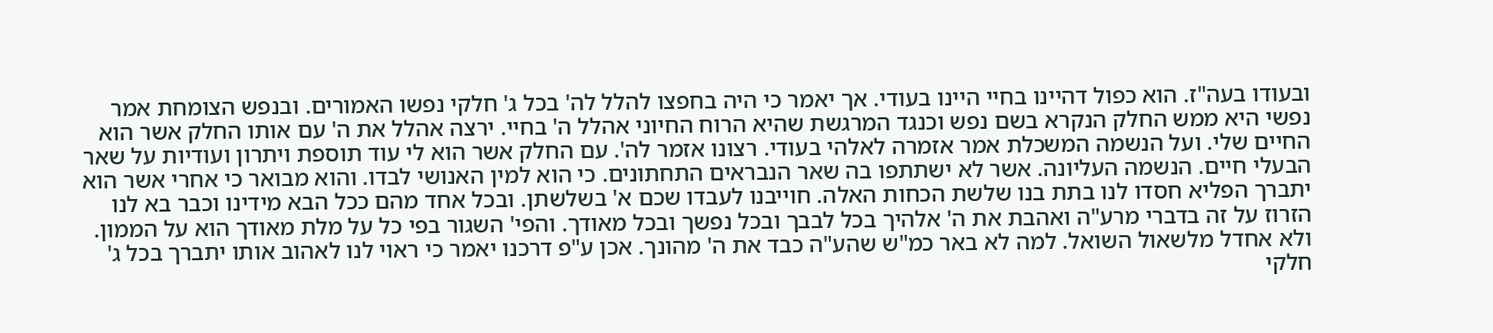ובעודו בעה"ז. הוא כפול דהיינו בחיי היינו בעודי. אך יאמר כי היה בחפצו להלל לה' בכל ג' חלקי נפשו האמורים. ובנפש הצומחת אמר נפשי היא ממש החלק הנקרא בשם נפש וכנגד המרגשת שהיא הרוח החיוני אהלל ה' בחיי. ירצה אהלל את ה' עם אותו החלק אשר הוא החיים שלי. ועל הנשמה המשכלת אמר אזמרה לאלהי בעודי. רצונו אזמר לה'. עם החלק אשר הוא לי עוד תוספת ויתרון ועודיות על שאר הבעלי חיים. הנשמה העליונה. אשר לא ישתתפו בה שאר הנבראים התחתונים. כי הוא למין האנושי לבדו. והוא מבואר כי אחרי אשר הוא יתברך הפליא חסדו לנו בתת בנו שלשת הכחות האלה. חוייבנו לעבדו שכם א' בשלשתן. ובכל אחד מהם ככל הבא מידינו וכבר בא לנו הזרוז על זה בדברי מרע"ה ואהבת את ה' אלהיך בכל לבבך ובכל נפשך ובכל מאודך. והפי' השגור בפי כל על מלת מאודך הוא על הממון. ולא אחדל מלשאול השואל. למה לא באר כמ"ש שהע"ה כבד את ה' מהונך. אכן ע"פ דרכנו יאמר כי ראוי לנו לאהוב אותו יתברך בכל ג' חלקי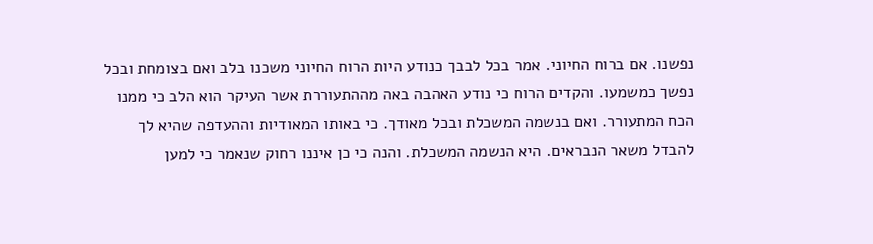נפשנו. אם ברוח החיוני. אמר בכל לבבך כנודע היות הרוח החיוני משכנו בלב ואם בצומחת ובכל נפשך כמשמעו. והקדים הרוח כי נודע האהבה באה מההתעוררת אשר העיקר הוא הלב כי ממנו הכח המתעורר. ואם בנשמה המשכלת ובכל מאודך. כי באותו המאודיות וההעדפה שהיא לך להבדל משאר הנבראים. היא הנשמה המשכלת. והנה כי כן איננו רחוק שנאמר כי למען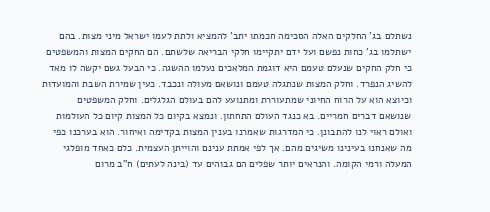נשתלם בג' החלקים האלה הסכימה חכמתו יתב' להמציא ולתת לעמו ישראל מיני מצות. בהם ישתלמו בג' כחות נפשם ועל ידם יתקיימו חלקי הבריאה שלשתם. הם החקים המצות והמשפטים כי חלק החקים שנעלם טעמם היא דוגמת המלאכים נעלמו ההשגה. כי הבעל גשם יקשה לו מאד להשיג הנפרד. וחלק המצות שנתגלה טעמם ונושאם מעולה ונכבד. כעין שמירת השבת והמועדות וכיוצא הוא על הרוח החיוני שמתעוררת ומתנועע להם בעולם הגלגלים. וחלק המשפטים שנושאם דברים חמריים. בא כנגד העולם התחתון. ונמצא בקיום כל המצות קיום כל העולמות ואולם ראוי לנו להתבונן. כי המדרגות שאמרנו בענין המצות בקדימה ואיחור. הוא בערכנו כפי מה שאנחנו בעינינו משיגים מהם. אך לפי אמתת ענינם והוייתן העצמית. כלם כאחד מופלגי המעלה ורמי הקומה. והנראים יותר שפלים הם גבוהים עד (בינה לעתים) ח"ב מרום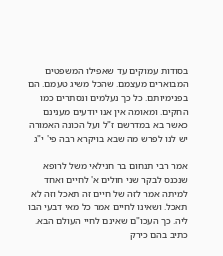בסודות עמוקים עד שאפילו המשפטים המבוארים מעצמם. שהכל משיג טעמם. הם בפנימיותם. כל כך נעלמים ונסתרים כמו החקים. ומאומה אין אנו יודעים מענינם כאשר בא במדרשם ז"ל ועל הכונה האמורה יש לנו לפרש מה שבא בויקרא רבה פי' י"ג

אמר רבי תנחום בר חנילאי משל לרופא שנכנס לבקר שני חולים א' לחיים ואחד למיתה אמר לזה של חיים זה תאכל וזה לא תאכל. ושאינו לחיים אמר כל מאי דבעי הבו ליה. כך העכו"ם שאינם לחיי העולם הבא. כתיב בהם כירק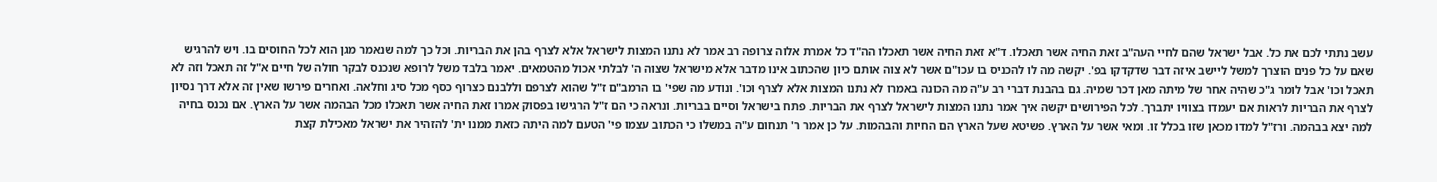עשב נתתי לכם את כל. אבל ישראל שהם לחיי העה"ב זאת החיה אשר תאכלו. ד"א זאת החיה אשר תאכלו הה"ד כל אמרת אלוה צרופה רב אמר לא נתנו המצות לישראל אלא לצרף בהן את הבריות. וכל כך למה שנאמר מגן הוא לכל החוסים בו. ויש להרגיש שאם על כל פנים הוצרך למשל ליישב איזה דבר שדקדקו בפ'. יקשה מה לו להכניס בו עכו"ם אשר לא צוה אותם כיון שהכתוב אינו מדבר אלא מישראל שצוה ה' לבלתי אכול מהטמאים. יאמר בלבד משל לרופא שנכנס לבקר חולה של חיים א"ל זה תאכל וזה לא תאכל וכו' אבל לומר ג"כ שהיה אחר של מיתה מאן דכר שמיה. גם בהבנת דברי רב ע"ה מה הכונה באמרו לא נתנו המצות אלא לצרף וכו'. ונודע מה שפי' בו הרמב"ם ז"ל שהוא לצרפם וללבנם כצרוף כסף מכל סיג וחלאה. ואחרים פירשו שאין זה אלא דרך נסיון לצרף את הבריות לראות אם יעמדו בצוויו יתברך. לכל הפירושים יקשה איך אמר נתנו המצות לישראל לצרף את הבריות. פתח בישראל וסיים בבריות. ונראה כי הם ז"ל הרגישו בפסוק אמרו זאת החיה אשר תאכלו מכל הבהמה אשר על הארץ. אם נכנס בחיה למה יצא בבהמה. ורז"ל למדו מכאן שזו בכלל זו. ומאי אשר על הארץ. פשיטא שעל הארץ הם החיות והבהמות. על כן אמר ר' תנחום ע"ה במשלו כי הכתוב עצמו פי' הטעם למה היתה כזאת ממנו ית' להזהיר את ישראל מאכילת קצת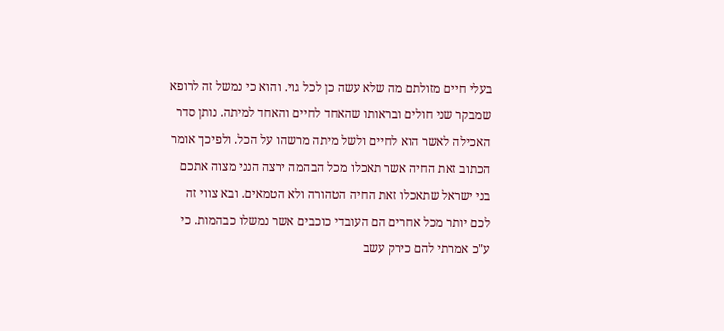בעלי חיים מזולתם מה שלא עשה כן לכל גוי. והוא כי נמשל זה לרופא שמבקר שני חולים ובראותו שהאחד לחיים והאחד למיתה. נותן סדר האכילה לאשר הוא לחיים ולשל מיתה מרשהו על הכל. ולפיכך אומר הכתוב זאת החיה אשר תאכלו מכל הבהמה ירצה הנני מצוה אתכם בני ישראל שתאכלו זאת החיה הטהורה ולא הטמאים. ובא צווי זה לכם יותר מכל אחרים הם העובדי כוכבים אשר נמשלו כבהמות. כי ע"כ אמרתי להם כירק עשב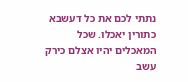נתתי לכם את כל דעשבא כתורין יאכלו. שכל המאכלים יהיו אצלם כירק עשב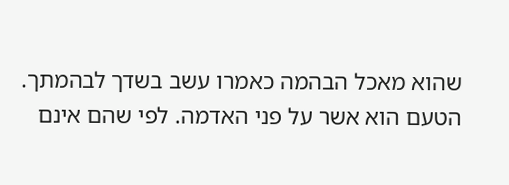שהוא מאכל הבהמה כאמרו עשב בשדך לבהמתך. הטעם הוא אשר על פני האדמה. לפי שהם אינם